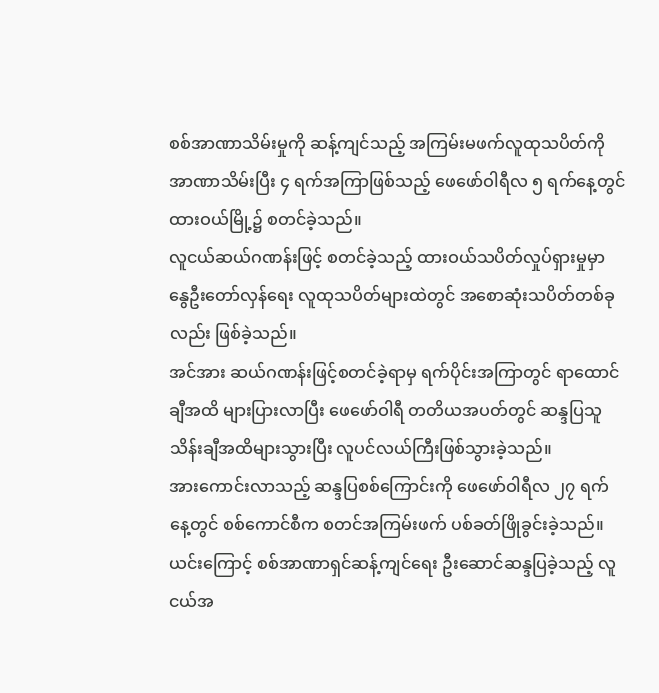စစ်အာဏာသိမ်းမှုကို ဆန့်ကျင်သည့် အကြမ်းမဖက်လူထုသပိတ်ကို အာဏာသိမ်းပြီး ၄ ရက်အကြာဖြစ်သည့် ဖေဖော်ဝါရီလ ၅ ရက်နေ့တွင် ထားဝယ်မြို့၌ စတင်ခဲ့သည်။
လူငယ်ဆယ်ဂဏန်းဖြင့် စတင်ခဲ့သည့် ထားဝယ်သပိတ်လှုပ်ရှားမှုမှာ နွေဦးတော်လှန်ရေး လူထုသပိတ်များထဲတွင် အစောဆုံးသပိတ်တစ်ခုလည်း ဖြစ်ခဲ့သည်။
အင်အား ဆယ်ဂဏန်းဖြင့်စတင်ခဲ့ရာမှ ရက်ပိုင်းအကြာတွင် ရာထောင်ချီအထိ များပြားလာပြီး ဖေဖော်ဝါရီ တတိယအပတ်တွင် ဆန္ဒပြသူ သိန်းချီအထိများသွားပြီး လူပင်လယ်ကြီးဖြစ်သွားခဲ့သည်။
အားကောင်းလာသည့် ဆန္ဒပြစစ်ကြောင်းကို ဖေဖော်ဝါရီလ ၂၇ ရက်နေ့တွင် စစ်ကောင်စီက စတင်အကြမ်းဖက် ပစ်ခတ်ဖြိုခွင်းခဲ့သည်။
ယင်းကြောင့် စစ်အာဏာရှင်ဆန့်ကျင်ရေး ဦးဆောင်ဆန္ဒပြခဲ့သည့် လူငယ်အ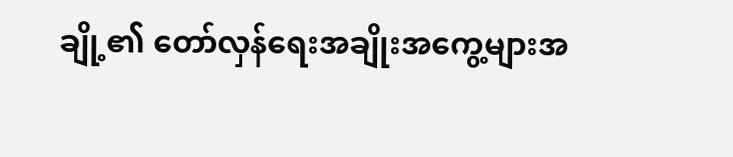ချို့၏ တော်လှန်ရေးအချိုးအကွေ့များအ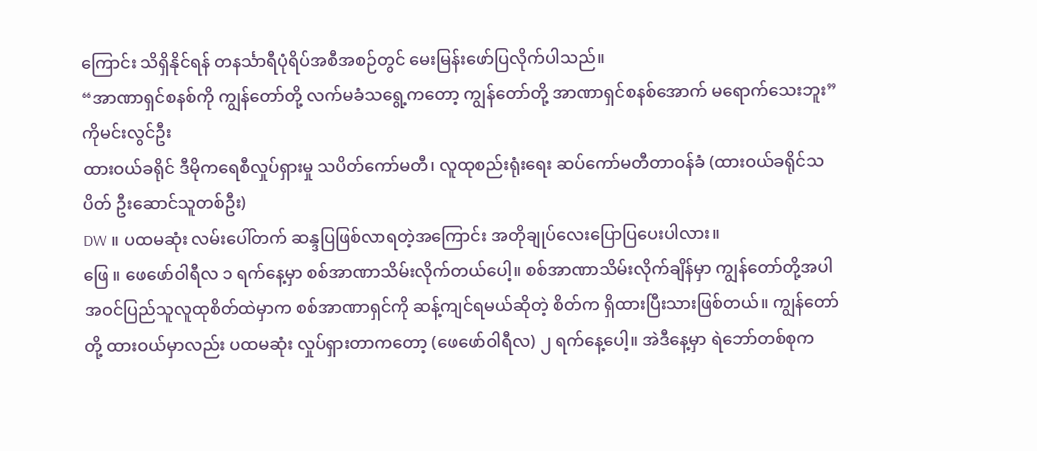ကြောင်း သိရှိနိုင်ရန် တနင်္သာရီပုံရိပ်အစီအစဉ်တွင် မေးမြန်းဖော်ပြလိုက်ပါသည်။
“အာဏာရှင်စနစ်ကို ကျွန်တော်တို့ လက်မခံသရွေ့ကတော့ ကျွန်တော်တို့ အာဏာရှင်စနစ်အောက် မရောက်သေးဘူး”
ကိုမင်းလွင်ဦး
ထားဝယ်ခရိုင် ဒီမိုကရေစီလှုပ်ရှားမှု သပိတ်ကော်မတီ၊ လူထုစည်းရုံးရေး ဆပ်ကော်မတီတာဝန်ခံ (ထားဝယ်ခရိုင်သပိတ် ဦးဆောင်သူတစ်ဦး)
DW ။ ပထမဆုံး လမ်းပေါ်တက် ဆန္ဒပြဖြစ်လာရတဲ့အကြောင်း အတိုချုပ်လေးပြောပြပေးပါလား။
ဖြေ ။ ဖေဖော်ဝါရီလ ၁ ရက်နေ့မှာ စစ်အာဏာသိမ်းလိုက်တယ်ပေါ့။ စစ်အာဏာသိမ်းလိုက်ချိန်မှာ ကျွန်တော်တို့အပါအဝင်ပြည်သူလူထုစိတ်ထဲမှာက စစ်အာဏာရှင်ကို ဆန့်ကျင်ရမယ်ဆိုတဲ့ စိတ်က ရှိထားပြီးသားဖြစ်တယ်။ ကျွန်တော်တို့ ထားဝယ်မှာလည်း ပထမဆုံး လှုပ်ရှားတာကတော့ (ဖေဖော်ဝါရီလ) ၂ ရက်နေ့ပေါ့။ အဲဒီနေ့မှာ ရဲဘော်တစ်စုက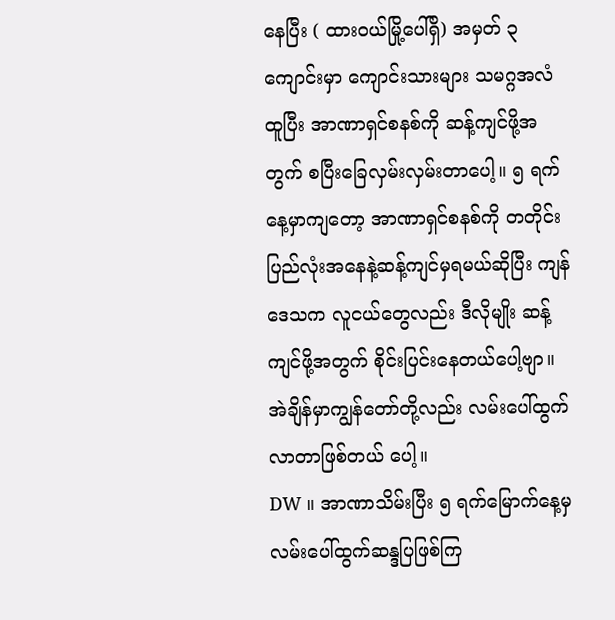နေပြီး ( ထားဝယ်မြို့ပေါ်ရှိ) အမှတ် ၃ ကျောင်းမှာ ကျောင်းသားများ သမဂ္ဂအလံထူပြီး အာဏာရှင်စနစ်ကို ဆန့်ကျင်ဖို့အတွက် စပြီးခြေလှမ်းလှမ်းတာပေါ့။ ၅ ရက်နေ့မှာကျတော့ အာဏာရှင်စနစ်ကို တတိုင်းပြည်လုံးအနေနဲ့ဆန့်ကျင်မှရမယ်ဆိုပြီး ကျန်ဒေသက လူငယ်တွေလည်း ဒီလိုမျိုး ဆန့်ကျင်ဖို့အတွက် စိုင်းပြင်းနေတယ်ပေါ့ဗျာ။ အဲချိန်မှာကျွန်တော်တို့လည်း လမ်းပေါ်ထွက် လာတာဖြစ်တယ် ပေါ့။
DW ။ အာဏာသိမ်းပြီး ၅ ရက်မြောက်နေ့မှ လမ်းပေါ်ထွက်ဆန္ဒပြဖြစ်ကြ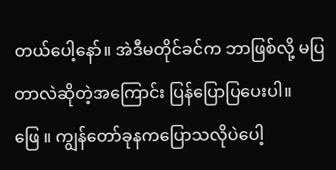တယ်ပေါ့နော်။ အဲဒီမတိုင်ခင်က ဘာဖြစ်လို့ မပြတာလဲဆိုတဲ့အကြောင်း ပြန်ပြောပြပေးပါ။
ဖြေ ။ ကျွန်တော်ခုနကပြောသလိုပဲပေါ့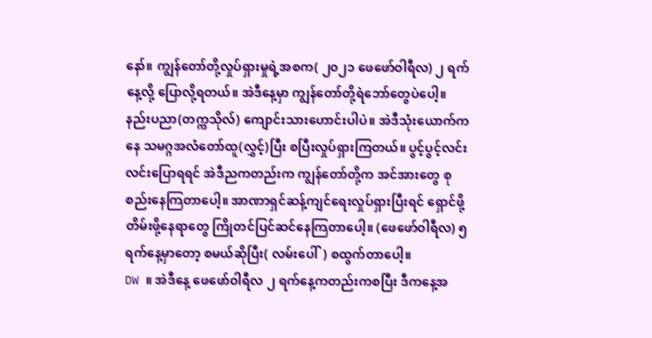နော်။ ကျွန်တော်တို့လှုပ်ရှားမှုရဲ့အစက( ၂၀၂၁ ဖေဖော်ဝါရီလ) ၂ ရက်နေ့လို့ ပြောလို့ရတယ်။ အဲဒီနေ့မှာ ကျွန်တော်တို့ရဲဘော်တွေပဲပေါ့။ နည်းပညာ(တက္ကသိုလ်) ကျောင်းသားဟောင်းပါပဲ။ အဲဒီသုံးယောက်ကနေ သမဂ္ဂအလံတော်ထူ(လွှင့်)ပြီး စပြီးလှုပ်ရှားကြတယ်။ ပွင့်ပွင့်လင်းလင်းပြောရရင် အဲဒီညကတည်းက ကျွန်တော်တို့က အင်အားတွေ စုစည်းနေကြတာပေါ့။ အာဏာရှင်ဆန့်ကျင်ရေးလှုပ်ရှားပြီးရင် ရှောင်ဖို့ တိမ်းဖို့နေရာတွေ ကြိုတင်ပြင်ဆင်နေကြတာပေါ့။ (ဖေဖော်ဝါရီလ) ၅ ရက်နေ့မှာတော့ စမယ်ဆိုပြီး( လမ်းပေါ်) စထွက်တာပေါ့။
DW ။ အဲဒီနေ့ ဖေဖော်ဝါရီလ ၂ ရက်နေ့ကတည်းကစပြီး ဒီကနေ့အ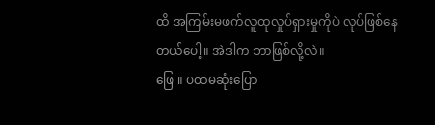ထိ အကြမ်းမဖက်လူထုလှုပ်ရှားမှုကိုပဲ လုပ်ဖြစ်နေတယ်ပေါ့။ အဲဒါက ဘာဖြစ်လို့လဲ။
ဖြေ ။ ပထမဆုံးပြော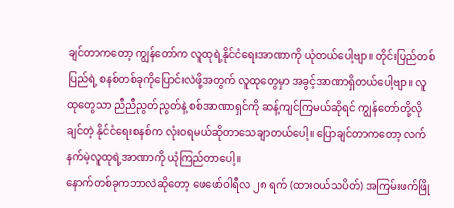ချင်တာကတော့ ကျွန်တော်က လူထုရဲ့နိုင်ငံရေးအာဏာကို ယုံတယ်ပေါ့ဗျာ။ တိုင်းပြည်တစ်ပြည်ရဲ့ စနစ်တစ်ခုကိုပြောင်းလဲဖို့အတွက် လူထုတွေမှာ အခွင့်အာဏာရှိတယ်ပေါ့ဗျာ။ လူထုတွေသာ ညီညီညွတ်ညွတ်နဲ့ စစ်အာဏာရှင်ကို ဆန့်ကျင်ကြမယ်ဆိုရင် ကျွန်တော်တို့လိုချင်တဲ့ နိုင်ငံရေးစနစ်က လုံးဝရမယ်ဆိုတာသေချာတယ်ပေါ့။ ပြောချင်တာကတော့ လက်နက်မဲ့လူထုရဲ့အာဏာကို ယုံကြည်တာပေါ့။
နောက်တစ်ခုကဘာလဲဆိုတော့ ဖေဖော်ဝါရီလ ၂၈ ရက် (ထားဝယ်သပိတ်) အကြမ်းဖက်ဖြို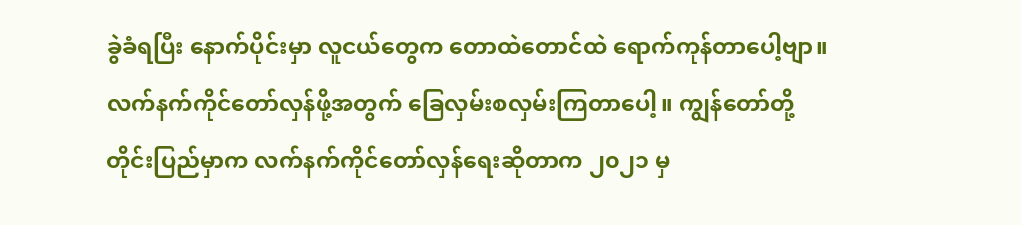ခွဲခံရပြီး နောက်ပိုင်းမှာ လူငယ်တွေက တောထဲတောင်ထဲ ရောက်ကုန်တာပေါ့ဗျာ။ လက်နက်ကိုင်တော်လှန်ဖို့အတွက် ခြေလှမ်းစလှမ်းကြတာပေါ့။ ကျွန်တော်တို့တိုင်းပြည်မှာက လက်နက်ကိုင်တော်လှန်ရေးဆိုတာက ၂၀၂၁ မှ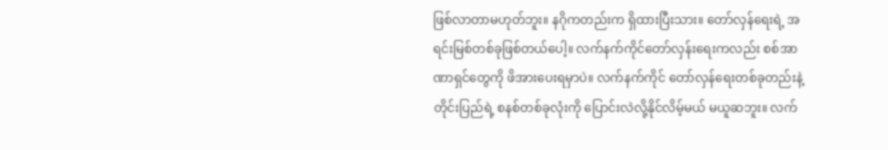ဖြစ်လာတာမဟုတ်ဘူး။ နဂိုကတည်းက ရှိထားပြီးသား။ တော်လှန်ရေးရဲ့ အရင်းမြစ်တစ်ခုဖြစ်တယ်ပေါ့။ လက်နက်ကိုင်တော်လှန်းရေးကလည်း စစ်အာဏာရှင်တွေကို ဖိအားပေးရမှာပဲ။ လက်နက်ကိုင် တော်လှန်ရေးတစ်ခုတည်းနဲ့ တိုင်းပြည်ရဲ့ စနစ်တစ်ခုလုံးကို ပြောင်းလဲလို့နိုင်လိမ့်မယ် မယူဆဘူး။ လက်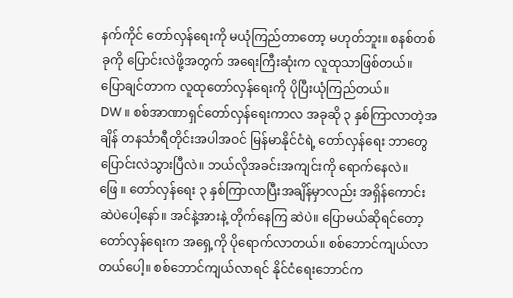နက်ကိုင် တော်လှန်ရေးကို မယုံကြည်တာတော့ မဟုတ်ဘူး။ စနစ်တစ်ခုကို ပြောင်းလဲဖို့အတွက် အရေးကြီးဆုံးက လူထုသာဖြစ်တယ်။ ပြောချင်တာက လူထုတော်လှန်ရေးကို ပိုပြီးယုံကြည်တယ်။
DW ။ စစ်အာဏာရှင်တော်လှန်ရေးကာလ အခုဆို ၃ နှစ်ကြာလာတဲ့အချိန် တနင်္သာရီတိုင်းအပါအဝင် မြန်မာနိုင်ငံရဲ့ တော်လှန်ရေး ဘာတွေပြောင်းလဲသွားပြီလဲ။ ဘယ်လိုအခင်းအကျင်းကို ရောက်နေလဲ။
ဖြေ ။ တော်လှန်ရေး ၃ နှစ်ကြာလာပြီးအချိန်မှာလည်း အရှိန်ကောင်းဆဲပဲပေါ့နော်။ အင်နဲ့အားနဲ့ တိုက်နေကြ ဆဲပဲ။ ပြောမယ်ဆိုရင်တော့ တော်လှန်ရေးက အရှေ့ကို ပိုရောက်လာတယ်။ စစ်ဘောင်ကျယ်လာတယ်ပေါ့။ စစ်ဘောင်ကျယ်လာရင် နိုင်ငံရေးဘောင်က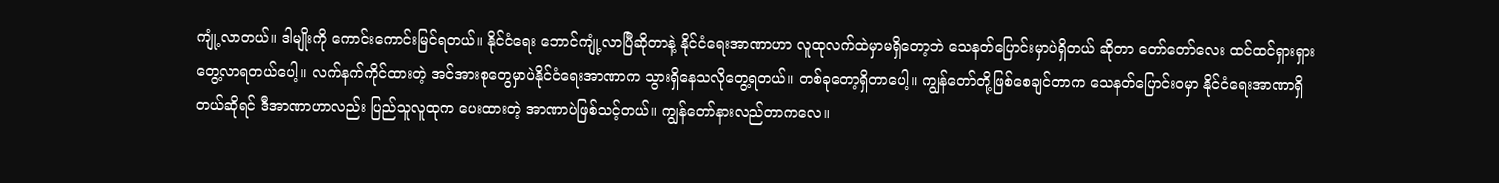ကျုံ့လာတယ်။ ဒါမျိုးကို ကောင်းကောင်းမြင်ရတယ်။ နိုင်ငံရေး ဘောင်ကျုံ့လာပြီဆိုတာနဲ့ နိုင်ငံရေးအာဏာဟာ လူထုလက်ထဲမှာမရှိတော့ဘဲ သေနတ်ပြောင်းမှာပဲရှိတယ် ဆိုတာ တော်တော်လေး ထင်ထင်ရှားရှား တွေ့လာရတယ်ပေါ့။ လက်နက်ကိုင်ထားတဲ့ အင်အားစုတွေမှာပဲနိုင်ငံရေးအာဏာက သွားရှိနေသလိုတွေ့ရတယ်။ တစ်ခုတော့ရှိတာပေါ့။ ကျွန်တော်တို့ဖြစ်စေချင်တာက သေနတ်ပြောင်းဝမှာ နိုင်ငံရေးအာဏာရှိတယ်ဆိုရင် ဒီအာဏာဟာလည်း ပြည်သူလူထုက ပေးထားတဲ့ အာဏာပဲဖြစ်သင့်တယ်။ ကျွန်တော်နားလည်တာကလေ။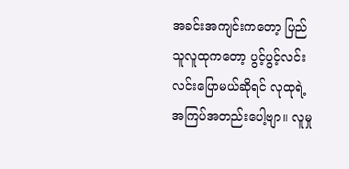အခင်းအကျင်းကတော့ ပြည်သူလူထုကတော့ ပွင့်ပွင့်လင်းလင်းပြောမယ်ဆိုရင် လုထုရဲ့အကြပ်အတည်းပေါ့ဗျာ။ လူမှု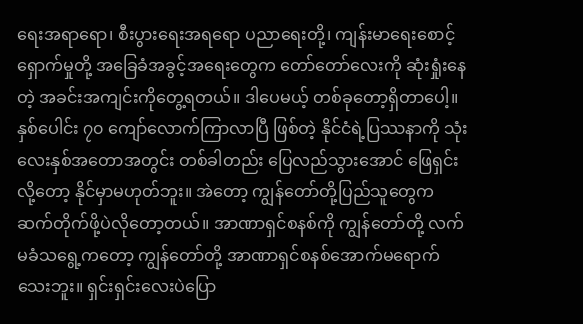ရေးအရာရော၊ စီးပွားရေးအရရော ပညာရေးတို့၊ ကျန်းမာရေးစောင့်ရှောက်မှုတို့ အခြေခံအခွင့်အရေးတွေက တော်တော်လေးကို ဆုံးရှုံးနေတဲ့ အခင်းအကျင်းကိုတွေ့ရတယ်။ ဒါပေမယ့် တစ်ခုတော့ရှိတာပေါ့။ နှစ်ပေါင်း ၇၀ ကျော်လောက်ကြာလာပြီ ဖြစ်တဲ့ နိုင်ငံရဲ့ပြဿနာကို သုံးလေးနှစ်အတောအတွင်း တစ်ခါတည်း ပြေလည်သွားအောင် ဖြေရှင်းလို့တော့ နိုင်မှာမဟုတ်ဘူး။ အဲတော့ ကျွန်တော်တို့ပြည်သူတွေက ဆက်တိုက်ဖို့ပဲလိုတော့တယ်။ အာဏာရှင်စနစ်ကို ကျွန်တော်တို့ လက်မခံသရွေ့ကတော့ ကျွန်တော်တို့ အာဏာရှင်စနစ်အောက်မရောက်သေးဘူး။ ရှင်းရှင်းလေးပဲပြော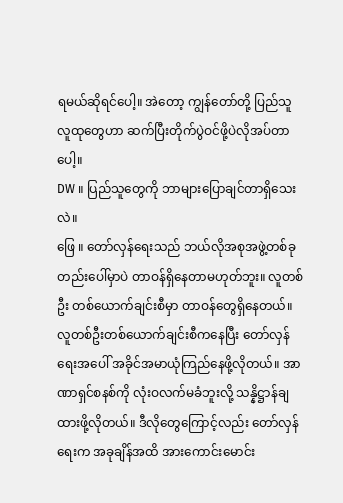ရမယ်ဆိုရင်ပေါ့။ အဲတော့ ကျွန်တော်တို့ ပြည်သူလူထုတွေဟာ ဆက်ပြီးတိုက်ပွဲဝင်ဖို့ပဲလိုအပ်တာပေါ့။
DW ။ ပြည်သူတွေကို ဘာများပြောချင်တာရှိသေးလဲ။
ဖြေ ။ တော်လှန်ရေးသည် ဘယ်လိုအစုအဖွဲ့တစ်ခုတည်းပေါ်မှာပဲ တာဝန်ရှိနေတာမဟုတ်ဘူး။ လူတစ်ဦး တစ်ယောက်ချင်းစီမှာ တာဝန်တွေရှိနေတယ်။ လူတစ်ဦးတစ်ယောက်ချင်းစီကနေပြီး တော်လှန်ရေးအပေါ် အခိုင်အမာယုံကြည်နေဖို့လိုတယ်။ အာဏာရှင်စနစ်ကို လုံးဝလက်မခံဘူးလို့ သန္နိဋ္ဌာန်ချထားဖို့လိုတယ်။ ဒီလိုတွေကြောင့်လည်း တော်လှန်ရေးက အခုချိန်အထိ အားကောင်းမောင်း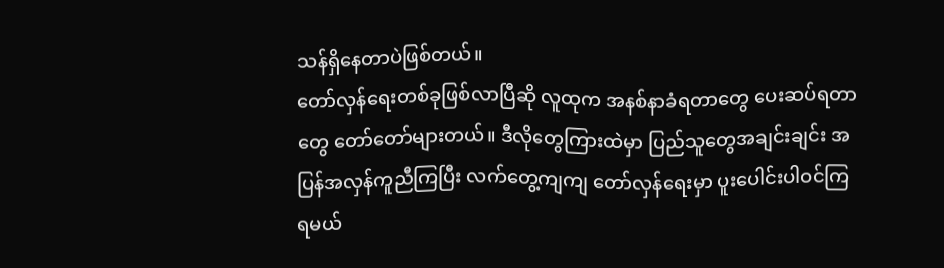သန်ရှိနေတာပဲဖြစ်တယ်။
တော်လှန်ရေးတစ်ခုဖြစ်လာပြီဆို လူထုက အနစ်နာခံရတာတွေ ပေးဆပ်ရတာတွေ တော်တော်များတယ်။ ဒီလိုတွေကြားထဲမှာ ပြည်သူတွေအချင်းချင်း အပြန်အလှန်ကူညီကြပြီး လက်တွေ့ကျကျ တော်လှန်ရေးမှာ ပူးပေါင်းပါဝင်ကြရမယ်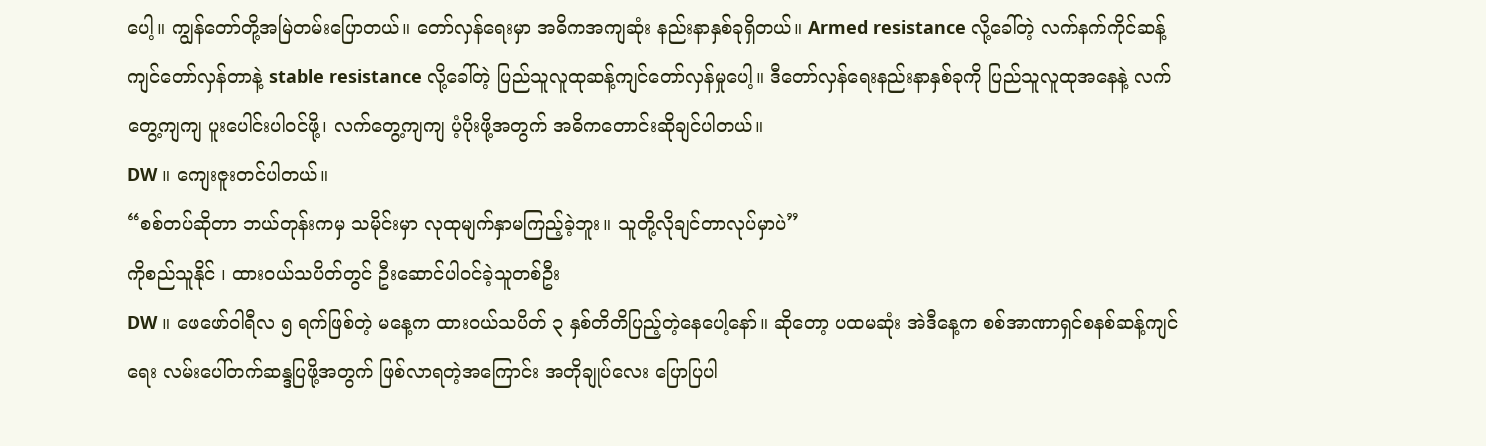ပေါ့။ ကျွန်တော်တို့အမြဲတမ်းပြောတယ်။ တော်လှန်ရေးမှာ အဓိကအကျဆုံး နည်းနာနှစ်ခုရှိတယ်။ Armed resistance လို့ခေါ်တဲ့ လက်နက်ကိုင်ဆန့်ကျင်တော်လှန်တာနဲ့ stable resistance လို့ခေါ်တဲ့ ပြည်သူလူထုဆန့်ကျင်တော်လှန်မှုပေါ့။ ဒီတော်လှန်ရေးနည်းနာနှစ်ခုကို ပြည်သူလူထုအနေနဲ့ လက်တွေ့ကျကျ ပူးပေါင်းပါဝင်ဖို့၊ လက်တွေ့ကျကျ ပံ့ပိုးဖို့အတွက် အဓိကတောင်းဆိုချင်ပါတယ်။
DW ။ ကျေးဇူးတင်ပါတယ်။
“စစ်တပ်ဆိုတာ ဘယ်တုန်းကမှ သမိုင်းမှာ လုထုမျက်နှာမကြည့်ခဲ့ဘူး။ သူတို့လိုချင်တာလုပ်မှာပဲ”
ကိုစည်သူနိုင် ၊ ထားဝယ်သပိတ်တွင် ဦးဆောင်ပါဝင်ခဲ့သူတစ်ဦး
DW ။ ဖေဖော်ဝါရီလ ၅ ရက်ဖြစ်တဲ့ မနေ့က ထားဝယ်သပိတ် ၃ နှစ်တိတိပြည့်တဲ့နေပေါ့နော်။ ဆိုတော့ ပထမဆုံး အဲဒီနေ့က စစ်အာဏာရှင်စနစ်ဆန့်ကျင်ရေး လမ်းပေါ်တက်ဆန္ဒပြဖို့အတွက် ဖြစ်လာရတဲ့အကြောင်း အတိုချုပ်လေး ပြောပြပါ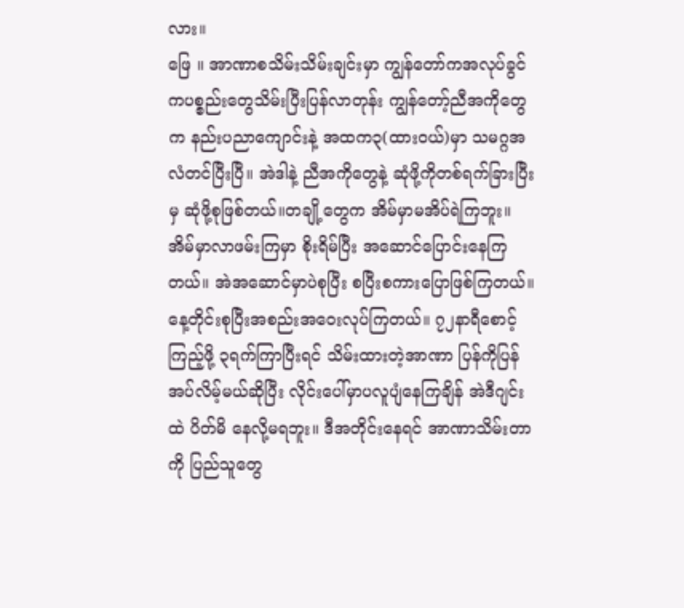လား။
ဖြေ ။ အာဏာစသိမ်းသိမ်းချင်းမှာ ကျွန်တော်ကအလုပ်ခွင်ကပစ္စည်းတွေသိမ်းပြီးပြန်လာတုန်း ကျွန်တော့်ညီအကိုတွေက နည်းပညာကျောင်းနဲ့ အထက၃(ထားဝယ်)မှာ သမဂ္ဂအလံတင်ပြီးပြီ။ အဲဒါနဲ့ ညီအကိုတွေနဲ့ ဆုံဖို့ကိုတစ်ရက်ခြားပြီးမှ ဆုံဖို့စုဖြစ်တယ်။တချို့တွေက အိမ်မှာမအိပ်ရဲကြဘူး။အိမ်မှာလာဖမ်းကြမှာ စိုးရိမ်ပြီး အဆောင်ပြောင်းနေကြတယ်။ အဲအဆောင်မှာပဲစုပြီး စပြီးစကားပြောဖြစ်ကြတယ်။ နေ့တိုင်းစုပြီးအစည်းအဝေးလုပ်ကြတယ်။ ၇၂နာရီစောင့်ကြည့်ဖို့ ၃ရက်ကြာပြီးရင် သိမ်းထားတဲ့အာဏာ ပြန်ကိုပြန်အပ်လိမ့်မယ်ဆိုပြီး လိုင်းပေါ်မှာပလူပျံနေကြချိန် အဲဒီဂျင်းထဲ ပိတ်မိ နေလို့မရဘူး။ ဒီအတိုင်းနေရင် အာဏာသိမ်းတာကို ပြည်သူတွေ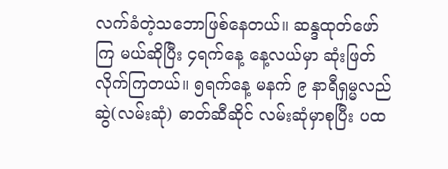လက်ခံတဲ့သဘောဖြစ်နေတယ်။ ဆန္ဒထုတ်ဖော်ကြ မယ်ဆိုပြီး ၄ရက်နေ့ နေ့လယ်မှာ ဆုံးဖြတ်လိုက်ကြတယ်။ ၅ရက်နေ့ မနက် ၉ နာရီရှမ္မလည်ဆွဲ(လမ်းဆုံ) ဓာတ်ဆီဆိုင် လမ်းဆုံမှာစုပြီး ပထ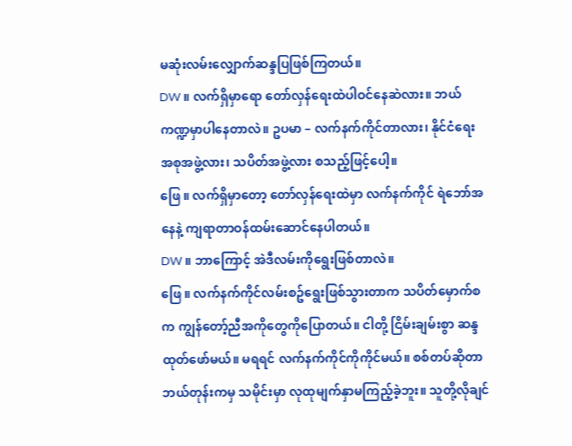မဆုံးလမ်းလျှောက်ဆန္ဒပြဖြစ်ကြတယ်။
DW ။ လက်ရှိမှာရော တော်လှန်ရေးထဲပါဝင်နေဆဲလား။ ဘယ်ကဏ္ဍမှာပါနေတာလဲ။ ဥပမာ – လက်နက်ကိုင်တာလား၊ နိုင်ငံရေးအစုအဖွဲ့လား၊ သပိတ်အဖွဲ့လား စသည့်ဖြင့်ပေါ့။
ဖြေ ။ လက်ရှိမှာတော့ တော်လှန်ရေးထဲမှာ လက်နက်ကိုင် ရဲဘော်အနေနဲ့ ကျရာတာဝန်ထမ်းဆောင်နေပါတယ်။
DW ။ ဘာကြောင့် အဲဒီလမ်းကိုရွေးဖြစ်တာလဲ။
ဖြေ ။ လက်နက်ကိုင်လမ်းစဥ်ရွေးဖြစ်သွားတာက သပိတ်မှောက်စက ကျွန်တော့်ညီအကိုတွေကိုပြောတယ်။ ငါတို့ ငြိမ်းချမ်းစွာ ဆန္ဒထုတ်ဖော်မယ်။ မရရင် လက်နက်ကိုင်ကိုကိုင်မယ်။ စစ်တပ်ဆိုတာ ဘယ်တုန်းကမှ သမိုင်းမှာ လုထုမျက်နှာမကြည့်ခဲ့ဘူး။ သူတို့လိုချင်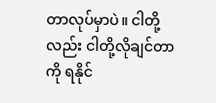တာလုပ်မှာပဲ။ ငါတို့လည်း ငါတို့လိုချင်တာကို ရနိုင်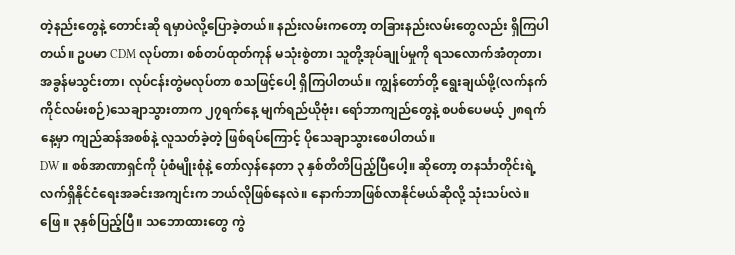တဲ့နည်းတွေနဲ့ တောင်းဆို ရမှာပဲလို့ပြောခဲ့တယ်။ နည်းလမ်းကတော့ တခြားနည်းလမ်းတွေလည်း ရှိကြပါတယ်။ ဥပမာ CDM လုပ်တာ၊ စစ်တပ်ထုတ်ကုန် မသုံးစွဲတာ၊ သူတို့အုပ်ချုပ်မှုကို ရသလောက်အံတုတာ၊အခွန်မသွင်းတာ၊ လုပ်ငန်းတွဲမလုပ်တာ စသဖြင့်ပေါ့ ရှိကြပါတယ်။ ကျွန်တော်တို့ ရွေးချယ်ဖို့(လက်နက်ကိုင်လမ်းစဉ်)သေချာသွားတာက ၂၇ရက်နေ့ မျက်ရည်ယိုဗုံး၊ ရော်ဘာကျည်တွေနဲ့ စပစ်ပေမယ့် ၂၈ရက်နေ့မှာ ကျည်ဆန်အစစ်နဲ့ လူသတ်ခဲ့တဲ့ ဖြစ်ရပ်ကြောင့် ပိုသေချာသွားစေပါတယ်။
DW ။ စစ်အာဏာရှင်ကို ပုံစံမျိုးစုံနဲ့ တော်လှန်နေတာ ၃ နှစ်တိတိပြည့်ပြီပေါ့။ ဆိုတော့ တနင်္သာတိုင်းရဲ့ လက်ရှိနိုင်ငံရေးအခင်းအကျင်းက ဘယ်လိုဖြစ်နေလဲ။ နောက်ဘာဖြစ်လာနိုင်မယ်ဆိုလို့ သုံးသပ်လဲ။
ဖြေ ။ ၃နှစ်ပြည့်ပြီ။ သဘောထားတွေ ကွဲ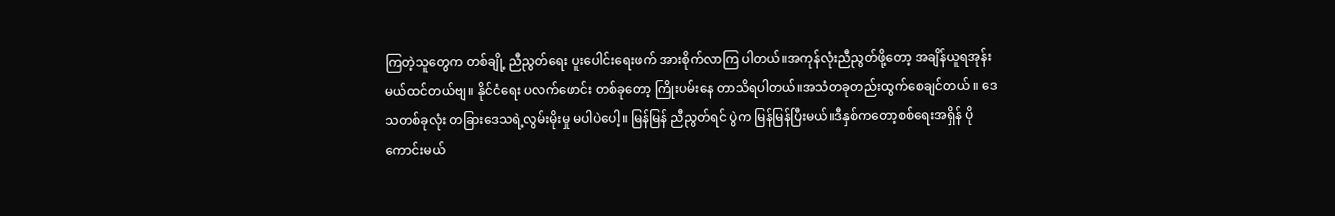ကြတဲ့သူတွေက တစ်ချို့ ညီညွတ်ရေး ပူးပေါင်းရေးဖက် အားစိုက်လာကြ ပါတယ်။အကုန်လုံးညီညွတ်ဖို့တော့ အချိန်ယူရအုန်းမယ်ထင်တယ်ဗျ။ နိုင်ငံရေး ပလက်ဖောင်း တစ်ခုတော့ ကြိုးပမ်းနေ တာသိရပါတယ်။အသံတခုတည်းထွက်စေချင်တယ် ။ ဒေသတစ်ခုလုံး တခြားဒေသရဲ့လွမ်းမိုးမှု မပါပဲပေါ့။ မြန်မြန် ညီညွတ်ရင် ပွဲက မြန်မြန်ပြီးမယ်။ဒီနှစ်ကတော့စစ်ရေးအရှိန် ပိုကောင်းမယ်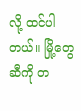လို့ ထင်ပါတယ်။ မြို့တွေဆီကို တ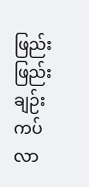ဖြည်းဖြည်း ချဉ်းကပ်လာ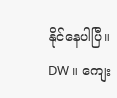နိုင်နေပါပြီ။
DW ။ ကျေး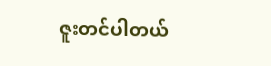ဇူးတင်ပါတယ်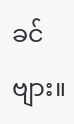ခင်ဗျား။